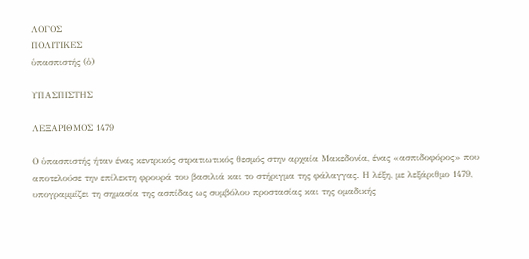ΛΟΓΟΣ
ΠΟΛΙΤΙΚΕΣ
ὑπασπιστής (ὁ)

ΥΠΑΣΠΙΣΤΗΣ

ΛΕΞΑΡΙΘΜΟΣ 1479

Ο ὑπασπιστής ήταν ένας κεντρικός στρατιωτικός θεσμός στην αρχαία Μακεδονία, ένας «ασπιδοφόρος» που αποτελούσε την επίλεκτη φρουρά του βασιλιά και το στήριγμα της φάλαγγας. Η λέξη, με λεξάριθμο 1479, υπογραμμίζει τη σημασία της ασπίδας ως συμβόλου προστασίας και της ομαδικής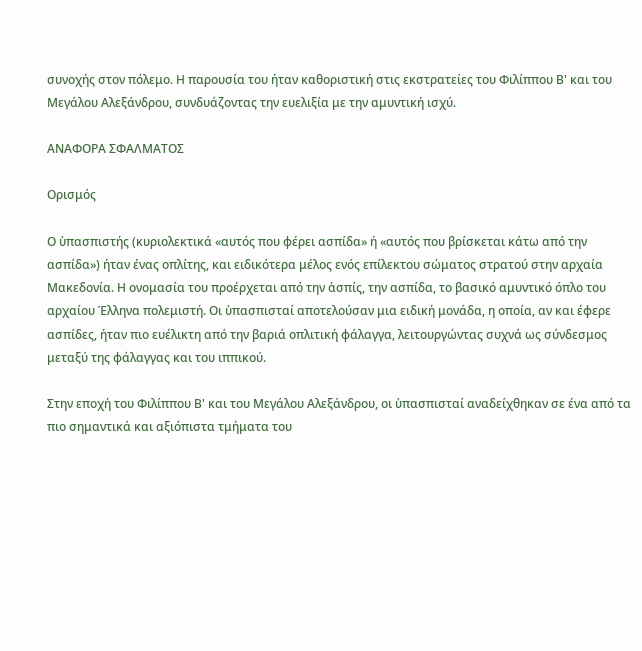συνοχής στον πόλεμο. Η παρουσία του ήταν καθοριστική στις εκστρατείες του Φιλίππου Β' και του Μεγάλου Αλεξάνδρου, συνδυάζοντας την ευελιξία με την αμυντική ισχύ.

ΑΝΑΦΟΡΑ ΣΦΑΛΜΑΤΟΣ

Ορισμός

Ο ὑπασπιστής (κυριολεκτικά «αυτός που φέρει ασπίδα» ή «αυτός που βρίσκεται κάτω από την ασπίδα») ήταν ένας οπλίτης, και ειδικότερα μέλος ενός επίλεκτου σώματος στρατού στην αρχαία Μακεδονία. Η ονομασία του προέρχεται από την ἀσπίς, την ασπίδα, το βασικό αμυντικό όπλο του αρχαίου Έλληνα πολεμιστή. Οι ὑπασπισταί αποτελούσαν μια ειδική μονάδα, η οποία, αν και έφερε ασπίδες, ήταν πιο ευέλικτη από την βαριά οπλιτική φάλαγγα, λειτουργώντας συχνά ως σύνδεσμος μεταξύ της φάλαγγας και του ιππικού.

Στην εποχή του Φιλίππου Β' και του Μεγάλου Αλεξάνδρου, οι ὑπασπισταί αναδείχθηκαν σε ένα από τα πιο σημαντικά και αξιόπιστα τμήματα του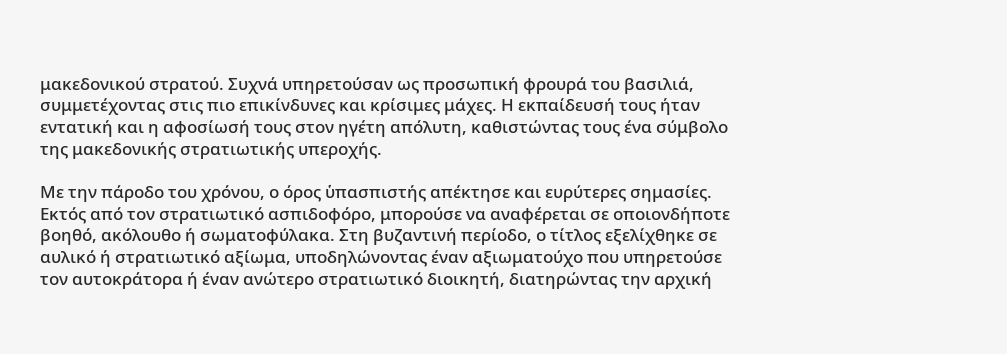μακεδονικού στρατού. Συχνά υπηρετούσαν ως προσωπική φρουρά του βασιλιά, συμμετέχοντας στις πιο επικίνδυνες και κρίσιμες μάχες. Η εκπαίδευσή τους ήταν εντατική και η αφοσίωσή τους στον ηγέτη απόλυτη, καθιστώντας τους ένα σύμβολο της μακεδονικής στρατιωτικής υπεροχής.

Με την πάροδο του χρόνου, ο όρος ὑπασπιστής απέκτησε και ευρύτερες σημασίες. Εκτός από τον στρατιωτικό ασπιδοφόρο, μπορούσε να αναφέρεται σε οποιονδήποτε βοηθό, ακόλουθο ή σωματοφύλακα. Στη βυζαντινή περίοδο, ο τίτλος εξελίχθηκε σε αυλικό ή στρατιωτικό αξίωμα, υποδηλώνοντας έναν αξιωματούχο που υπηρετούσε τον αυτοκράτορα ή έναν ανώτερο στρατιωτικό διοικητή, διατηρώντας την αρχική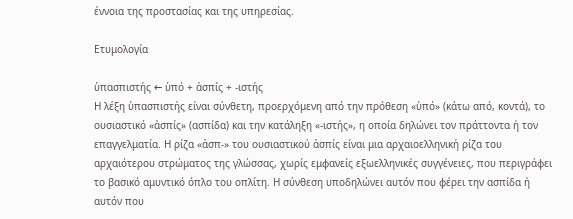έννοια της προστασίας και της υπηρεσίας.

Ετυμολογία

ὑπασπιστής ← ὑπό + ἀσπίς + -ιστής
Η λέξη ὑπασπιστής είναι σύνθετη, προερχόμενη από την πρόθεση «ὑπό» (κάτω από, κοντά), το ουσιαστικό «ἀσπίς» (ασπίδα) και την κατάληξη «-ιστής», η οποία δηλώνει τον πράττοντα ή τον επαγγελματία. Η ρίζα «ἀσπ-» του ουσιαστικού ἀσπίς είναι μια αρχαιοελληνική ρίζα του αρχαιότερου στρώματος της γλώσσας, χωρίς εμφανείς εξωελληνικές συγγένειες, που περιγράφει το βασικό αμυντικό όπλο του οπλίτη. Η σύνθεση υποδηλώνει αυτόν που φέρει την ασπίδα ή αυτόν που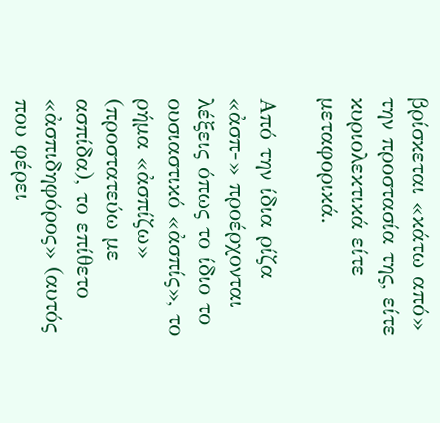βρίσκεται «κάτω από» την προστασία της, είτε κυριολεκτικά είτε μεταφορικά.

Από την ίδια ρίζα «ἀσπ-» προέρχονται λέξεις όπως το ίδιο το ουσιαστικό «ἀσπίς», το ρήμα «ἀσπίζω» (προστατεύω με ασπίδα), το επίθετο «ἀσπιδηφόρος» (αυτός που φέρει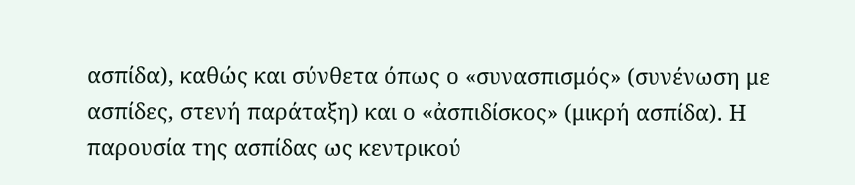ασπίδα), καθώς και σύνθετα όπως ο «συνασπισμός» (συνένωση με ασπίδες, στενή παράταξη) και ο «ἀσπιδίσκος» (μικρή ασπίδα). Η παρουσία της ασπίδας ως κεντρικού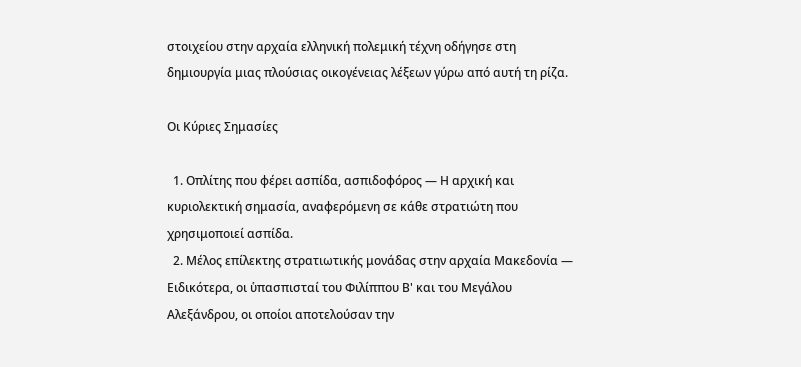στοιχείου στην αρχαία ελληνική πολεμική τέχνη οδήγησε στη δημιουργία μιας πλούσιας οικογένειας λέξεων γύρω από αυτή τη ρίζα.

Οι Κύριες Σημασίες

  1. Οπλίτης που φέρει ασπίδα, ασπιδοφόρος — Η αρχική και κυριολεκτική σημασία, αναφερόμενη σε κάθε στρατιώτη που χρησιμοποιεί ασπίδα.
  2. Μέλος επίλεκτης στρατιωτικής μονάδας στην αρχαία Μακεδονία — Ειδικότερα, οι ὑπασπισταί του Φιλίππου Β' και του Μεγάλου Αλεξάνδρου, οι οποίοι αποτελούσαν την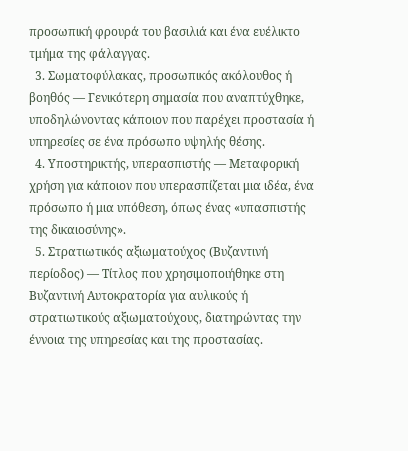προσωπική φρουρά του βασιλιά και ένα ευέλικτο τμήμα της φάλαγγας.
  3. Σωματοφύλακας, προσωπικός ακόλουθος ή βοηθός — Γενικότερη σημασία που αναπτύχθηκε, υποδηλώνοντας κάποιον που παρέχει προστασία ή υπηρεσίες σε ένα πρόσωπο υψηλής θέσης.
  4. Υποστηρικτής, υπερασπιστής — Μεταφορική χρήση για κάποιον που υπερασπίζεται μια ιδέα, ένα πρόσωπο ή μια υπόθεση, όπως ένας «υπασπιστής της δικαιοσύνης».
  5. Στρατιωτικός αξιωματούχος (Βυζαντινή περίοδος) — Τίτλος που χρησιμοποιήθηκε στη Βυζαντινή Αυτοκρατορία για αυλικούς ή στρατιωτικούς αξιωματούχους, διατηρώντας την έννοια της υπηρεσίας και της προστασίας.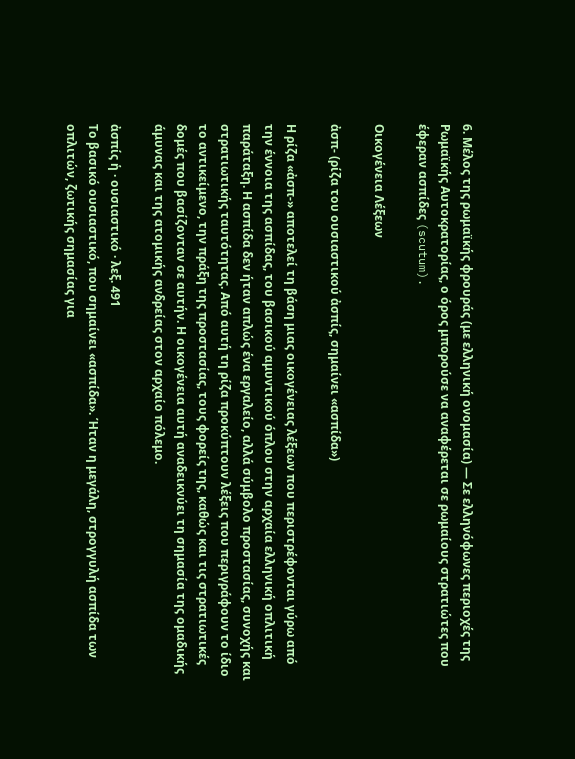6. Μέλος της ρωμαϊκής φρουράς (με ελληνική ονομασία) — Σε ελληνόφωνες περιοχές της Ρωμαϊκής Αυτοκρατορίας, ο όρος μπορούσε να αναφέρεται σε ρωμαίους στρατιώτες που έφεραν ασπίδες (scutum).

Οικογένεια Λέξεων

ἀσπ- (ρίζα του ουσιαστικού ἀσπίς, σημαίνει «ασπίδα»)

Η ρίζα «ἀσπ-» αποτελεί τη βάση μιας οικογένειας λέξεων που περιστρέφονται γύρω από την έννοια της ασπίδας, του βασικού αμυντικού όπλου στην αρχαία ελληνική οπλιτική παράταξη. Η ασπίδα δεν ήταν απλώς ένα εργαλείο, αλλά σύμβολο προστασίας, συνοχής και στρατιωτικής ταυτότητας. Από αυτή τη ρίζα προκύπτουν λέξεις που περιγράφουν το ίδιο το αντικείμενο, την πράξη της προστασίας, τους φορείς της, καθώς και τις στρατιωτικές δομές που βασίζονταν σε αυτήν. Η οικογένεια αυτή αναδεικνύει τη σημασία της ομαδικής άμυνας και της ατομικής ανδρείας στον αρχαίο πόλεμο.

ἀσπίς ἡ · ουσιαστικό · λεξ. 491
Το βασικό ουσιαστικό, που σημαίνει «ασπίδα». Ήταν η μεγάλη, στρογγυλή ασπίδα των οπλιτών, ζωτικής σημασίας για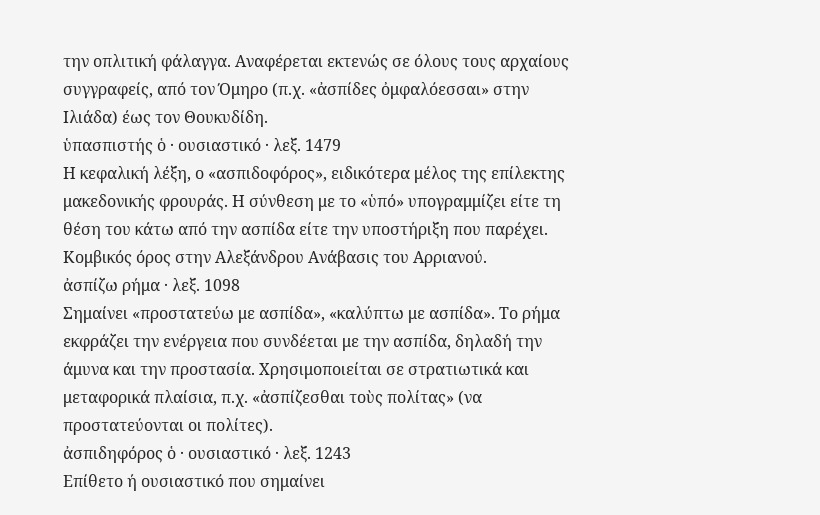την οπλιτική φάλαγγα. Αναφέρεται εκτενώς σε όλους τους αρχαίους συγγραφείς, από τον Όμηρο (π.χ. «ἀσπίδες ὀμφαλόεσσαι» στην Ιλιάδα) έως τον Θουκυδίδη.
ὑπασπιστής ὁ · ουσιαστικό · λεξ. 1479
Η κεφαλική λέξη, ο «ασπιδοφόρος», ειδικότερα μέλος της επίλεκτης μακεδονικής φρουράς. Η σύνθεση με το «ὑπό» υπογραμμίζει είτε τη θέση του κάτω από την ασπίδα είτε την υποστήριξη που παρέχει. Κομβικός όρος στην Αλεξάνδρου Ανάβασις του Αρριανού.
ἀσπίζω ρήμα · λεξ. 1098
Σημαίνει «προστατεύω με ασπίδα», «καλύπτω με ασπίδα». Το ρήμα εκφράζει την ενέργεια που συνδέεται με την ασπίδα, δηλαδή την άμυνα και την προστασία. Χρησιμοποιείται σε στρατιωτικά και μεταφορικά πλαίσια, π.χ. «ἀσπίζεσθαι τοὺς πολίτας» (να προστατεύονται οι πολίτες).
ἀσπιδηφόρος ὁ · ουσιαστικό · λεξ. 1243
Επίθετο ή ουσιαστικό που σημαίνει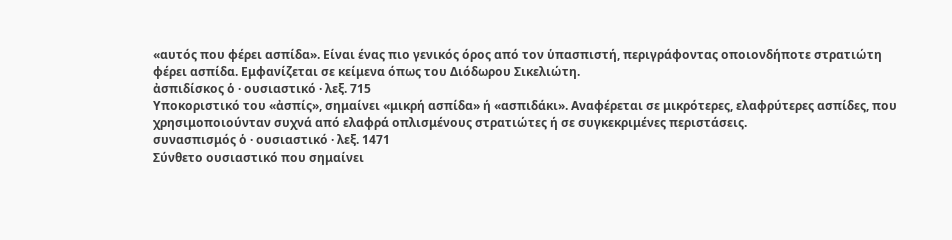«αυτός που φέρει ασπίδα». Είναι ένας πιο γενικός όρος από τον ὑπασπιστή, περιγράφοντας οποιονδήποτε στρατιώτη φέρει ασπίδα. Εμφανίζεται σε κείμενα όπως του Διόδωρου Σικελιώτη.
ἀσπιδίσκος ὁ · ουσιαστικό · λεξ. 715
Υποκοριστικό του «ἀσπίς», σημαίνει «μικρή ασπίδα» ή «ασπιδάκι». Αναφέρεται σε μικρότερες, ελαφρύτερες ασπίδες, που χρησιμοποιούνταν συχνά από ελαφρά οπλισμένους στρατιώτες ή σε συγκεκριμένες περιστάσεις.
συνασπισμός ὁ · ουσιαστικό · λεξ. 1471
Σύνθετο ουσιαστικό που σημαίνει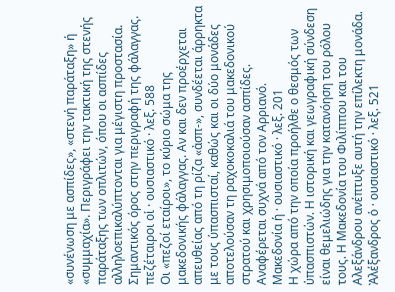«συνένωση με ασπίδες», «στενή παράταξη» ή «συμμαχία». Περιγράφει την τακτική της στενής παράταξης των οπλιτών, όπου οι ασπίδες αλληλοεπικαλύπτονται για μέγιστη προστασία. Σημαντικός όρος στην περιγραφή της φάλαγγας.
πεζέταιροι οἱ · ουσιαστικό · λεξ. 588
Οι «πεζοί εταίροι», το κύριο σώμα της μακεδονικής φάλαγγας. Αν και δεν προέρχεται απευθείας από τη ρίζα «ἀσπ-», συνδέεται άρρηκτα με τους ὑπασπισταί, καθώς και οι δύο μονάδες αποτελούσαν τη ραχοκοκαλιά του μακεδονικού στρατού και χρησιμοποιούσαν ασπίδες. Αναφέρεται συχνά από τον Αρριανό.
Μακεδονία ἡ · ουσιαστικό · λεξ. 201
Η χώρα από την οποία προήλθε ο θεσμός των ὑπασπιστών. Η ιστορική και γεωγραφική σύνδεση είναι θεμελιώδης για την κατανόηση του ρόλου τους. Η Μακεδονία του Φιλίππου και του Αλεξάνδρου ανέπτυξε αυτή την επίλεκτη μονάδα.
Ἀλέξανδρος ὁ · ουσιαστικό · λεξ. 521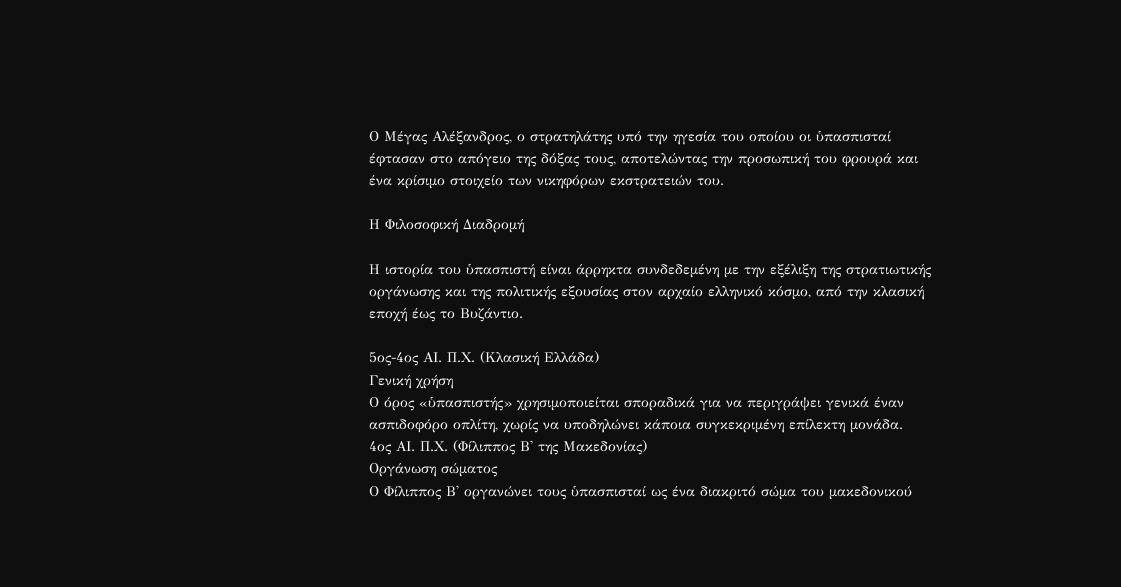Ο Μέγας Αλέξανδρος, ο στρατηλάτης υπό την ηγεσία του οποίου οι ὑπασπισταί έφτασαν στο απόγειο της δόξας τους, αποτελώντας την προσωπική του φρουρά και ένα κρίσιμο στοιχείο των νικηφόρων εκστρατειών του.

Η Φιλοσοφική Διαδρομή

Η ιστορία του ὑπασπιστή είναι άρρηκτα συνδεδεμένη με την εξέλιξη της στρατιωτικής οργάνωσης και της πολιτικής εξουσίας στον αρχαίο ελληνικό κόσμο, από την κλασική εποχή έως το Βυζάντιο.

5ος-4ος ΑΙ. Π.Χ. (Κλασική Ελλάδα)
Γενική χρήση
Ο όρος «ὑπασπιστής» χρησιμοποιείται σποραδικά για να περιγράψει γενικά έναν ασπιδοφόρο οπλίτη, χωρίς να υποδηλώνει κάποια συγκεκριμένη επίλεκτη μονάδα.
4ος ΑΙ. Π.Χ. (Φίλιππος Β' της Μακεδονίας)
Οργάνωση σώματος
Ο Φίλιππος Β' οργανώνει τους ὑπασπισταί ως ένα διακριτό σώμα του μακεδονικού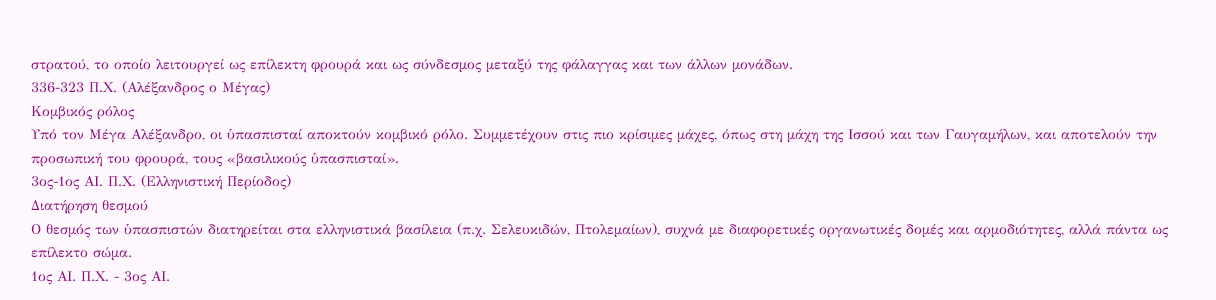στρατού, το οποίο λειτουργεί ως επίλεκτη φρουρά και ως σύνδεσμος μεταξύ της φάλαγγας και των άλλων μονάδων.
336-323 Π.Χ. (Αλέξανδρος ο Μέγας)
Κομβικός ρόλος
Υπό τον Μέγα Αλέξανδρο, οι ὑπασπισταί αποκτούν κομβικό ρόλο. Συμμετέχουν στις πιο κρίσιμες μάχες, όπως στη μάχη της Ισσού και των Γαυγαμήλων, και αποτελούν την προσωπική του φρουρά, τους «βασιλικούς ὑπασπισταί».
3ος-1ος ΑΙ. Π.Χ. (Ελληνιστική Περίοδος)
Διατήρηση θεσμού
Ο θεσμός των ὑπασπιστών διατηρείται στα ελληνιστικά βασίλεια (π.χ. Σελευκιδών, Πτολεμαίων), συχνά με διαφορετικές οργανωτικές δομές και αρμοδιότητες, αλλά πάντα ως επίλεκτο σώμα.
1ος ΑΙ. Π.Χ. - 3ος ΑΙ.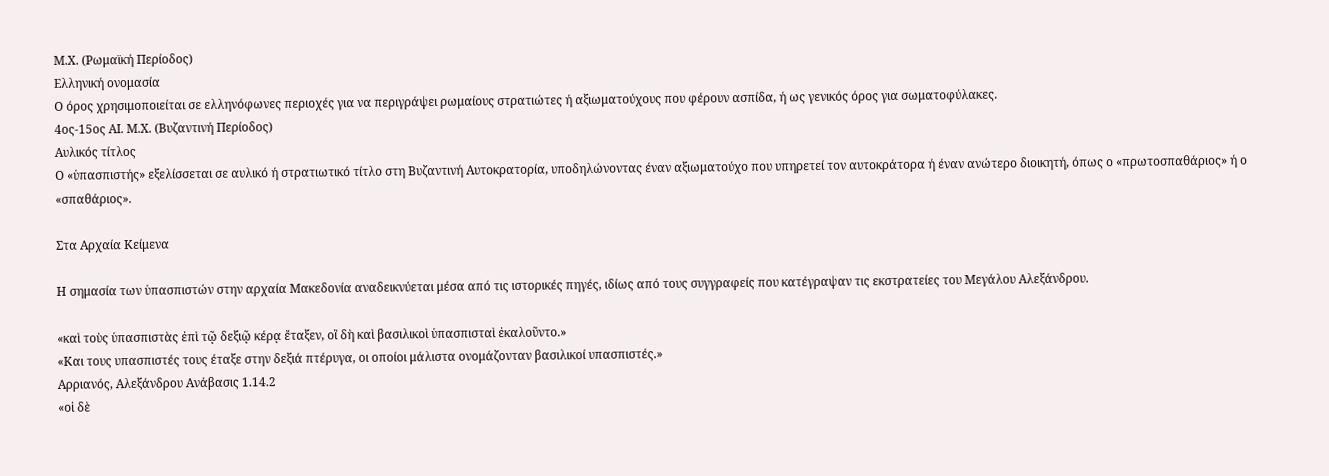Μ.Χ. (Ρωμαϊκή Περίοδος)
Ελληνική ονομασία
Ο όρος χρησιμοποιείται σε ελληνόφωνες περιοχές για να περιγράψει ρωμαίους στρατιώτες ή αξιωματούχους που φέρουν ασπίδα, ή ως γενικός όρος για σωματοφύλακες.
4ος-15ος ΑΙ. Μ.Χ. (Βυζαντινή Περίοδος)
Αυλικός τίτλος
Ο «ὑπασπιστής» εξελίσσεται σε αυλικό ή στρατιωτικό τίτλο στη Βυζαντινή Αυτοκρατορία, υποδηλώνοντας έναν αξιωματούχο που υπηρετεί τον αυτοκράτορα ή έναν ανώτερο διοικητή, όπως ο «πρωτοσπαθάριος» ή ο «σπαθάριος».

Στα Αρχαία Κείμενα

Η σημασία των ὑπασπιστών στην αρχαία Μακεδονία αναδεικνύεται μέσα από τις ιστορικές πηγές, ιδίως από τους συγγραφείς που κατέγραψαν τις εκστρατείες του Μεγάλου Αλεξάνδρου.

«καὶ τοὺς ὑπασπιστὰς ἐπὶ τῷ δεξιῷ κέρᾳ ἔταξεν, οἳ δὴ καὶ βασιλικοὶ ὑπασπισταὶ ἐκαλοῦντο.»
«Και τους υπασπιστές τους έταξε στην δεξιά πτέρυγα, οι οποίοι μάλιστα ονομάζονταν βασιλικοί υπασπιστές.»
Αρριανός, Αλεξάνδρου Ανάβασις 1.14.2
«οἱ δὲ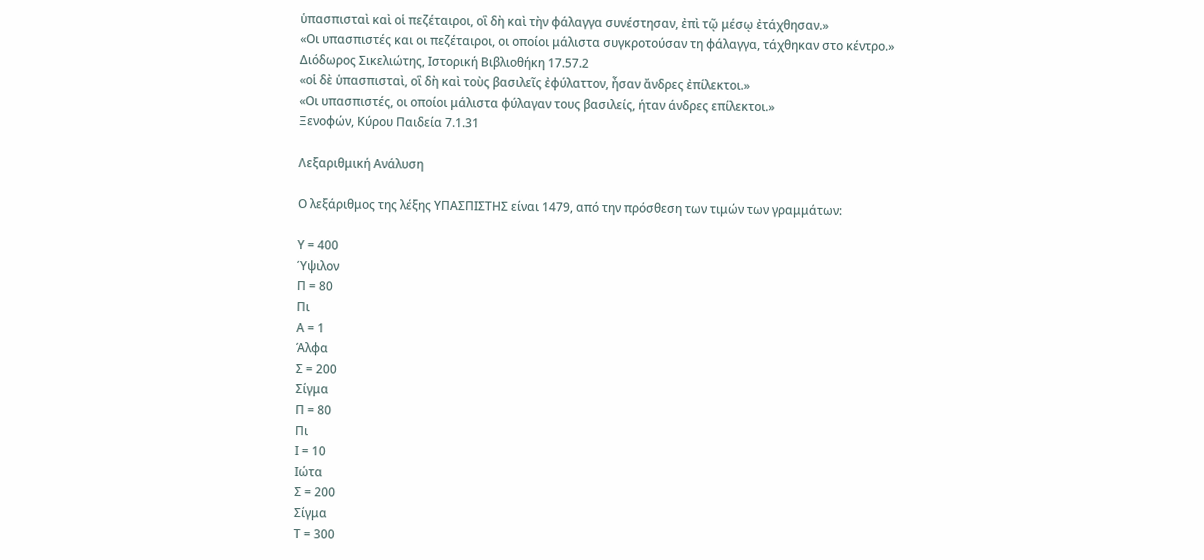ὑπασπισταὶ καὶ οἱ πεζέταιροι, οἳ δὴ καὶ τὴν φάλαγγα συνέστησαν, ἐπὶ τῷ μέσῳ ἐτάχθησαν.»
«Οι υπασπιστές και οι πεζέταιροι, οι οποίοι μάλιστα συγκροτούσαν τη φάλαγγα, τάχθηκαν στο κέντρο.»
Διόδωρος Σικελιώτης, Ιστορική Βιβλιοθήκη 17.57.2
«οἱ δὲ ὑπασπισταὶ, οἳ δὴ καὶ τοὺς βασιλεῖς ἐφύλαττον, ἦσαν ἄνδρες ἐπίλεκτοι.»
«Οι υπασπιστές, οι οποίοι μάλιστα φύλαγαν τους βασιλείς, ήταν άνδρες επίλεκτοι.»
Ξενοφών, Κύρου Παιδεία 7.1.31

Λεξαριθμική Ανάλυση

Ο λεξάριθμος της λέξης ΥΠΑΣΠΙΣΤΗΣ είναι 1479, από την πρόσθεση των τιμών των γραμμάτων:

Υ = 400
Ύψιλον
Π = 80
Πι
Α = 1
Άλφα
Σ = 200
Σίγμα
Π = 80
Πι
Ι = 10
Ιώτα
Σ = 200
Σίγμα
Τ = 300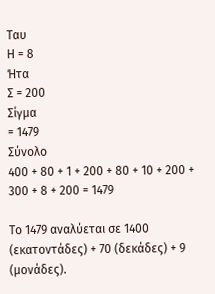Ταυ
Η = 8
Ήτα
Σ = 200
Σίγμα
= 1479
Σύνολο
400 + 80 + 1 + 200 + 80 + 10 + 200 + 300 + 8 + 200 = 1479

Το 1479 αναλύεται σε 1400 (εκατοντάδες) + 70 (δεκάδες) + 9 (μονάδες).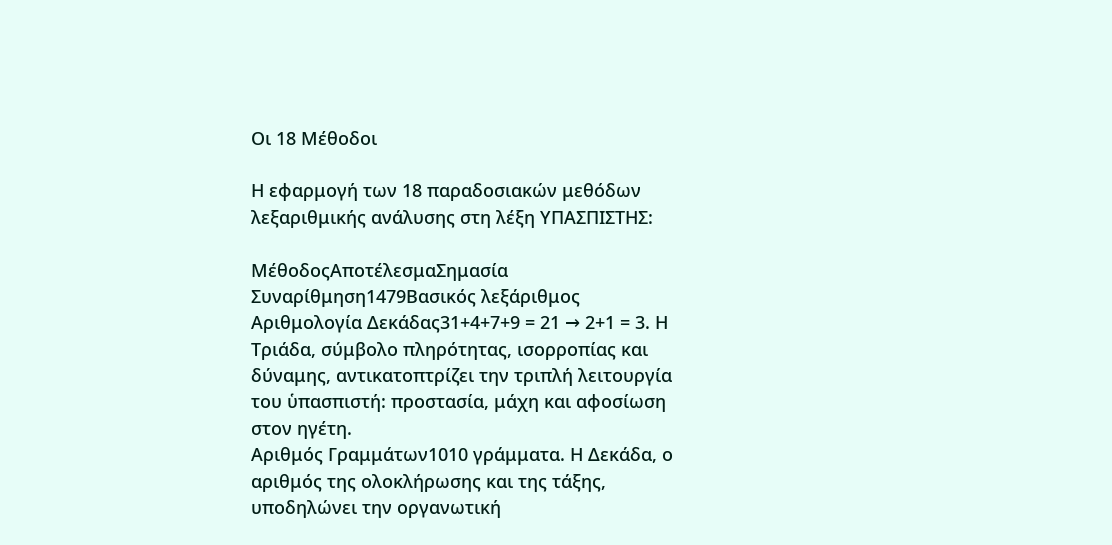Οι 18 Μέθοδοι

Η εφαρμογή των 18 παραδοσιακών μεθόδων λεξαριθμικής ανάλυσης στη λέξη ΥΠΑΣΠΙΣΤΗΣ:

ΜέθοδοςΑποτέλεσμαΣημασία
Συναρίθμηση1479Βασικός λεξάριθμος
Αριθμολογία Δεκάδας31+4+7+9 = 21 → 2+1 = 3. Η Τριάδα, σύμβολο πληρότητας, ισορροπίας και δύναμης, αντικατοπτρίζει την τριπλή λειτουργία του ὑπασπιστή: προστασία, μάχη και αφοσίωση στον ηγέτη.
Αριθμός Γραμμάτων1010 γράμματα. Η Δεκάδα, ο αριθμός της ολοκλήρωσης και της τάξης, υποδηλώνει την οργανωτική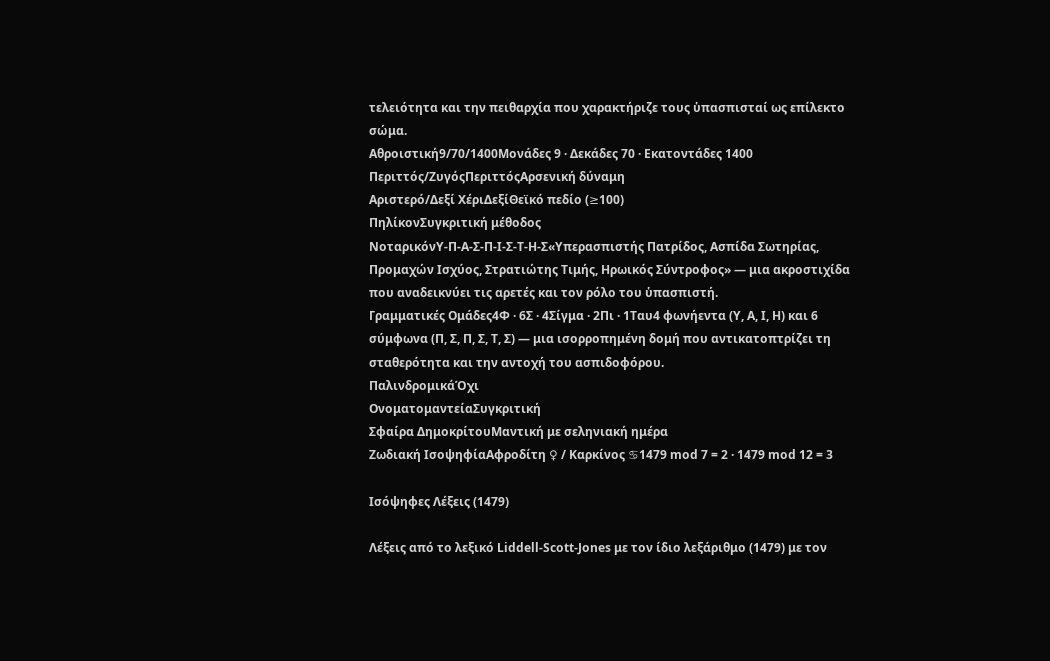τελειότητα και την πειθαρχία που χαρακτήριζε τους ὑπασπισταί ως επίλεκτο σώμα.
Αθροιστική9/70/1400Μονάδες 9 · Δεκάδες 70 · Εκατοντάδες 1400
Περιττός/ΖυγόςΠεριττόςΑρσενική δύναμη
Αριστερό/Δεξί ΧέριΔεξίΘεϊκό πεδίο (≥100)
ΠηλίκονΣυγκριτική μέθοδος
ΝοταρικόνΥ-Π-Α-Σ-Π-Ι-Σ-Τ-Η-Σ«Υπερασπιστής Πατρίδος, Ασπίδα Σωτηρίας, Προμαχών Ισχύος, Στρατιώτης Τιμής, Ηρωικός Σύντροφος» — μια ακροστιχίδα που αναδεικνύει τις αρετές και τον ρόλο του ὑπασπιστή.
Γραμματικές Ομάδες4Φ · 6Σ · 4Σίγμα · 2Πι · 1Ταυ4 φωνήεντα (Υ, Α, Ι, Η) και 6 σύμφωνα (Π, Σ, Π, Σ, Τ, Σ) — μια ισορροπημένη δομή που αντικατοπτρίζει τη σταθερότητα και την αντοχή του ασπιδοφόρου.
ΠαλινδρομικάΌχι
ΟνοματομαντείαΣυγκριτική
Σφαίρα ΔημοκρίτουΜαντική με σεληνιακή ημέρα
Ζωδιακή ΙσοψηφίαΑφροδίτη ♀ / Καρκίνος ♋1479 mod 7 = 2 · 1479 mod 12 = 3

Ισόψηφες Λέξεις (1479)

Λέξεις από το λεξικό Liddell-Scott-Jones με τον ίδιο λεξάριθμο (1479) με τον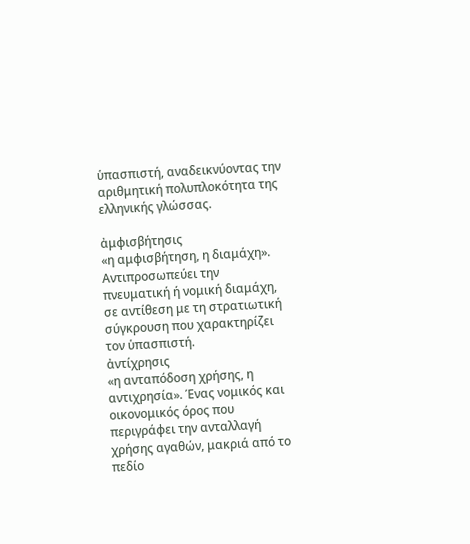ὑπασπιστή, αναδεικνύοντας την αριθμητική πολυπλοκότητα της ελληνικής γλώσσας.

ἀμφισβήτησις
«η αμφισβήτηση, η διαμάχη». Αντιπροσωπεύει την πνευματική ή νομική διαμάχη, σε αντίθεση με τη στρατιωτική σύγκρουση που χαρακτηρίζει τον ὑπασπιστή.
ἀντίχρησις
«η ανταπόδοση χρήσης, η αντιχρησία». Ένας νομικός και οικονομικός όρος που περιγράφει την ανταλλαγή χρήσης αγαθών, μακριά από το πεδίο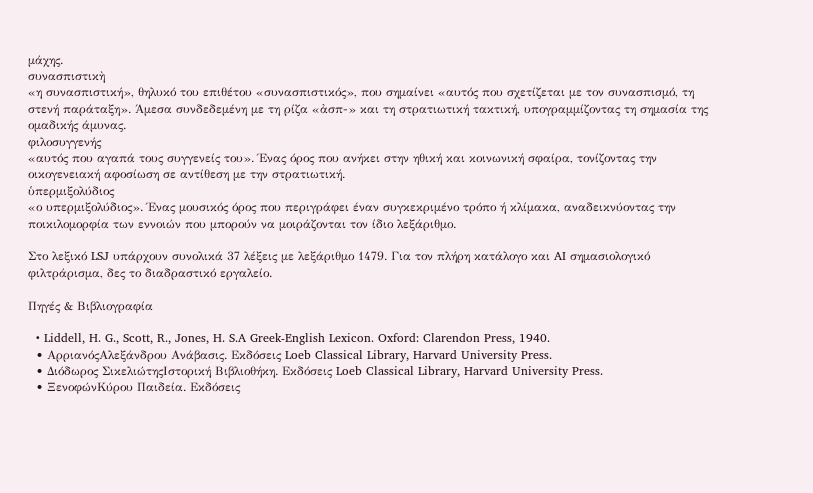μάχης.
συνασπιστικὴ
«η συνασπιστική», θηλυκό του επιθέτου «συνασπιστικός», που σημαίνει «αυτός που σχετίζεται με τον συνασπισμό, τη στενή παράταξη». Άμεσα συνδεδεμένη με τη ρίζα «ἀσπ-» και τη στρατιωτική τακτική, υπογραμμίζοντας τη σημασία της ομαδικής άμυνας.
φιλοσυγγενής
«αυτός που αγαπά τους συγγενείς του». Ένας όρος που ανήκει στην ηθική και κοινωνική σφαίρα, τονίζοντας την οικογενειακή αφοσίωση σε αντίθεση με την στρατιωτική.
ὑπερμιξολύδιος
«ο υπερμιξολύδιος». Ένας μουσικός όρος που περιγράφει έναν συγκεκριμένο τρόπο ή κλίμακα, αναδεικνύοντας την ποικιλομορφία των εννοιών που μπορούν να μοιράζονται τον ίδιο λεξάριθμο.

Στο λεξικό LSJ υπάρχουν συνολικά 37 λέξεις με λεξάριθμο 1479. Για τον πλήρη κατάλογο και AI σημασιολογικό φιλτράρισμα, δες το διαδραστικό εργαλείο.

Πηγές & Βιβλιογραφία

  • Liddell, H. G., Scott, R., Jones, H. S.A Greek-English Lexicon. Oxford: Clarendon Press, 1940.
  • ΑρριανόςΑλεξάνδρου Ανάβασις. Εκδόσεις Loeb Classical Library, Harvard University Press.
  • Διόδωρος ΣικελιώτηςΙστορική Βιβλιοθήκη. Εκδόσεις Loeb Classical Library, Harvard University Press.
  • ΞενοφώνΚύρου Παιδεία. Εκδόσεις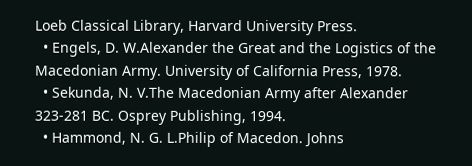Loeb Classical Library, Harvard University Press.
  • Engels, D. W.Alexander the Great and the Logistics of the Macedonian Army. University of California Press, 1978.
  • Sekunda, N. V.The Macedonian Army after Alexander 323-281 BC. Osprey Publishing, 1994.
  • Hammond, N. G. L.Philip of Macedon. Johns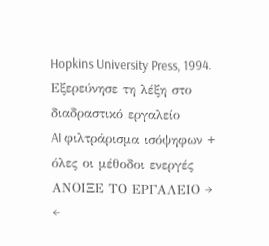Hopkins University Press, 1994.
Εξερεύνησε τη λέξη στο διαδραστικό εργαλείο
AI φιλτράρισμα ισόψηφων + όλες οι μέθοδοι ενεργές
ΑΝΟΙΞΕ ΤΟ ΕΡΓΑΛΕΙΟ →
←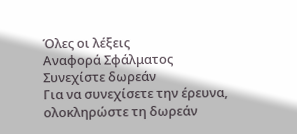Όλες οι λέξεις
Αναφορά Σφάλματος
Συνεχίστε δωρεάν
Για να συνεχίσετε την έρευνα, ολοκληρώστε τη δωρεάν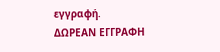εγγραφή.
ΔΩΡΕΑΝ ΕΓΓΡΑΦΗ